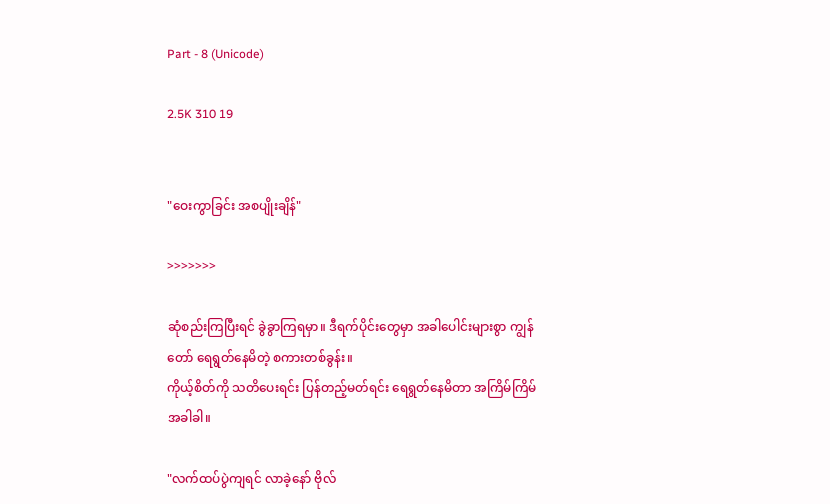Part - 8 (Unicode)

2.5K 310 19


"ဝေးကွာခြင်း အစပျိုးချိန်"

>>>>>>>

ဆုံစည်းကြပြီးရင် ခွဲခွာကြရမှာ။ ဒီရက်ပိုင်းတွေမှာ အခါပေါင်းများစွာ ကျွန်တော် ရေရွတ်နေမိတဲ့ စကားတစ်ခွန်း။
ကိုယ့်စိတ်ကို သတိပေးရင်း ပြန်တည့်မတ်ရင်း ရေရွတ်နေမိတာ အကြိမ်ကြိမ် အခါခါ။

"လက်ထပ်ပွဲကျရင် လာခဲ့နော် ဗိုလ်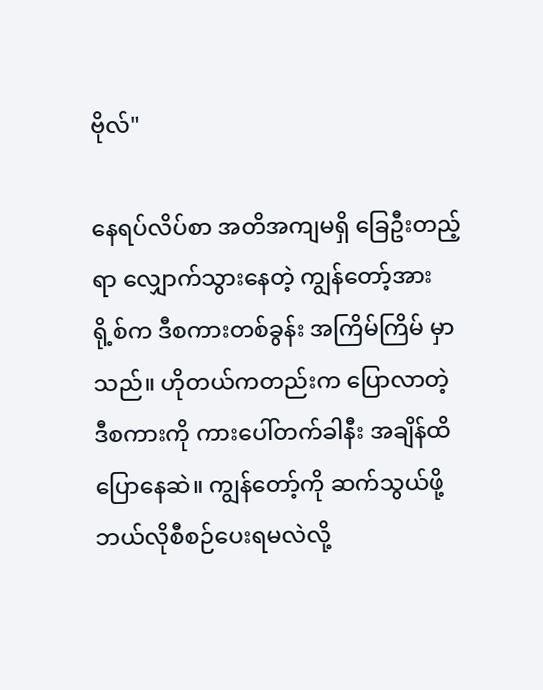ဗိုလ်"

နေရပ်လိပ်စာ အတိအကျမရှိ ခြေဦးတည့်ရာ လျှောက်သွားနေတဲ့ ကျွန်တော့်အား ရို့စ်က ဒီစကားတစ်ခွန်း အကြိမ်ကြိမ် မှာသည်။ ဟိုတယ်ကတည်းက ပြောလာတဲ့ ဒီစကားကို ကားပေါ်တက်ခါနီး အချိန်ထိ ပြောနေဆဲ။ ကျွန်တော့်ကို ဆက်သွယ်ဖို့ ဘယ်လိုစီစဉ်ပေးရမလဲလို့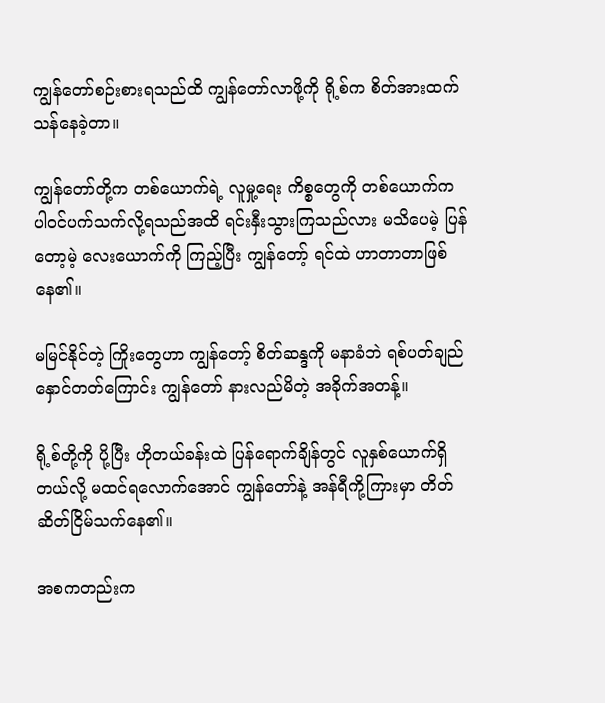ကျွန်တော်စဉ်းစားရသည်ထိ ကျွန်တော်လာဖို့ကို ရို့စ်က စိတ်အားထက်သန်နေခဲ့တာ။

ကျွန်တော်တို့က တစ်ယောက်ရဲ့ လူမှု့ရေး ကိစ္စတွေကို တစ်ယောက်က ပါဝင်ပက်သက်လို့ရသည်အထိ ရင်းနှီးသွားကြသည်လား မသိပေမဲ့ ပြန်တော့မဲ့ လေးယောက်ကို ကြည့်ပြီး ကျွန်တော့် ရင်ထဲ ဟာတာတာဖြစ်နေ၏။

မမြင်နိုင်တဲ့ ကြိုးတွေဟာ ကျွန်တော့် စိတ်ဆန္ဒကို မနာခံဘဲ ရစ်ပတ်ချည်နှောင်တတ်ကြောင်း ကျွန်တော် နားလည်မိတဲ့ အခိုက်အတန့်။

ရို့စ်တို့ကို ပို့ပြီး ဟိုတယ်ခန်းထဲ ပြန်ရောက်ချိန်တွင် လူနှစ်ယောက်ရှိတယ်လို့ မထင်ရလောက်အောင် ကျွန်တော်နဲ့ အန်ရီကို့ကြားမှာ တိတ်ဆိတ်ငြိမ်သက်နေ၏။

အစကတည်းက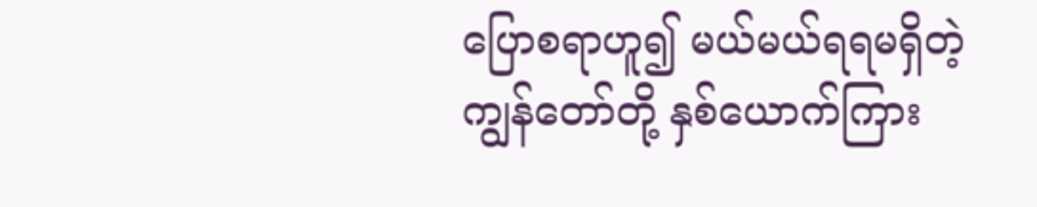ပြောစရာဟူ၍ မယ်မယ်ရရမရှိတဲ့ ကျွန်တော်တို့ နှစ်ယောက်ကြား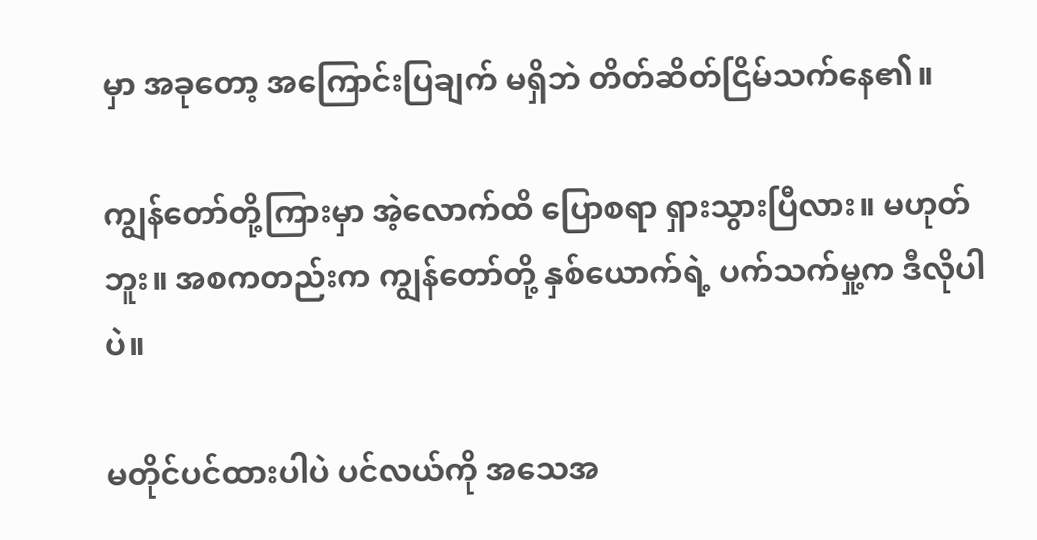မှာ အခုတော့ အကြောင်းပြချက် မရှိဘဲ တိတ်ဆိတ်ငြိမ်သက်နေ၏။

ကျွန်တော်တို့ကြားမှာ အဲ့လောက်ထိ ပြောစရာ ရှားသွားပြီလား။ မဟုတ်ဘူး။ အစကတည်းက ကျွန်တော်တို့ နှစ်ယောက်ရဲ့ ပက်သက်မှု့က ဒီလိုပါပဲ။

မတိုင်ပင်ထားပါပဲ ပင်လယ်ကို အသေအ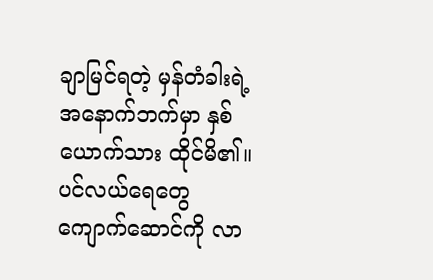ချာမြင်ရတဲ့ မှန်တံခါးရဲ့ အနောက်ဘက်မှာ နှစ်ယောက်သား ထိုင်မိ၏။
ပင်လယ်ရေတွေ ကျောက်ဆောင်ကို လာ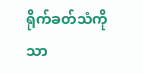ရိုက်ခတ်သံကိုသာ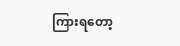ကြားရတော့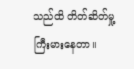သည်ထိ တိတ်ဆိတ်မှု့ ကြီးမားနေတာ။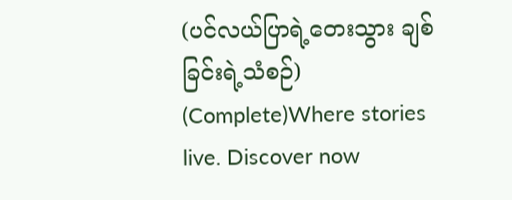(ပင်လယ်ပြာရဲ့တေးသွား ချစ်ခြင်းရဲ့သံစဉ်) (Complete)Where stories live. Discover now